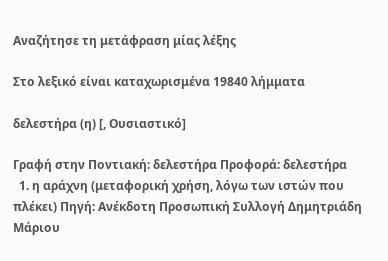Αναζήτησε τη μετάφραση μίας λέξης

Στο λεξικό είναι καταχωρισμένα 19840 λήμματα

δελεστήρα (η) [, Ουσιαστικό]

Γραφή στην Ποντιακή: δελεστήρα Προφορά: δελεστήρα
  1. η αράχνη (μεταφορική χρήση, λόγω των ιστών που πλέκει) Πηγή: Ανέκδοτη Προσωπική Συλλογή Δημητριάδη Μάριου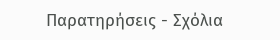Παρατηρήσεις - Σχόλια